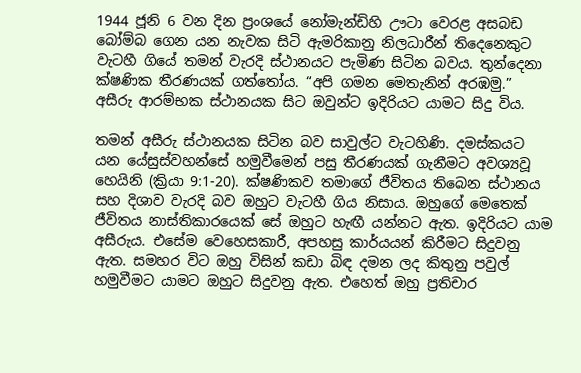1944 ජූනි 6 වන දින ප්‍රංශයේ නෝමැන්ඩිහි ඌටා වෙරළ අසබඩ බෝම්බ ගෙන යන නැවක සිටි ඇමරිකානු නිලධාරීන් තිදෙනෙකුට වැටහී ගියේ තමන් වැරදි ස්ථානයට පැමිණ සිටින බවය. තුන්දෙනා ක්ෂණික තීරණයක් ගත්තෝය. “අපි ගමන මෙතැනින් අරඹමු.” අසීරු ආරම්භක ස්ථානයක සිට ඔවුන්ට ඉදිරියට යාමට සිදු විය.

තමන් අසීරු ස්ථානයක සිටින බව සාවුල්ට වැටහිණි. දමස්කයට යන යේසුස්වහන්සේ හමුවීමෙන් පසු තීරණයක් ගැනීමට අවශ්‍යවූ හෙයිනි (ක්‍රියා 9:1-20). ක්ෂණිකව තමාගේ ජීවිතය තිබෙන ස්ථානය සහ දිශාව වැරදි බව ඔහුට වැටහී ගිය නිසාය. ඔහුගේ මෙතෙක් ජීවිතය නාස්තිකාරයෙක් සේ ඔහුට හැඟී යන්නට ඇත. ඉදිරියට යාම අසීරුය. එසේම වෙහෙසකාරී, අපහසු කාර්යයන් කිරීමට සිදුවනු ඇත. සමහර විට ඔහු විසින් කඩා බිඳ දමන ලද කිතුනු පවුල් හමුවීමට යාමට ඔහුට සිදුවනු ඇත. එහෙත් ඔහු ප්‍රතිචාර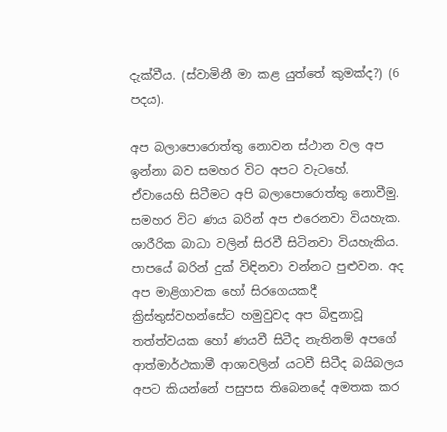දැක්වීය. (ස්වාමිනී මා කළ යුත්තේ කුමක්ද?) (6 පදය).

අප බලාපොරොත්තු නොවන ස්ථාන වල අප ඉන්නා බව සමහර විට අපට වැටහේ. ඒවායෙහි සිටීමට අපි බලාපොරොත්තු නොවීමු. සමහර විට ණය බරින් අප එරෙනවා වියහැක. ශාරීරික බාධා වලින් සිරවී සිටිනවා වියහැකිය. පාපයේ බරින් දුක් විඳිනවා වන්නට පුළුවන. අද අප මාළිගාවක හෝ සිරගෙයකදී ක්‍රිස්තුස්වහන්සේට හමුවුවද අප බිඳුනාවූ තත්ත්වයක හෝ ණයවී සිටීද නැතිනම් අපගේ ආත්මාර්ථකාමී ආශාවලින් යටවී සිටීද බයිබලය අපට කියන්නේ පසුපස තිබෙනදේ අමතක කර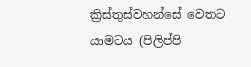ක්‍රිස්තුස්වහන්සේ වෙතට යාමටය (පිලිප්පි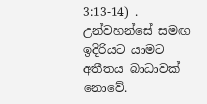3:13-14) . උන්වහන්සේ සමඟ ඉදිරියට යාමට අතීතය බාධාවක් නොවේ.